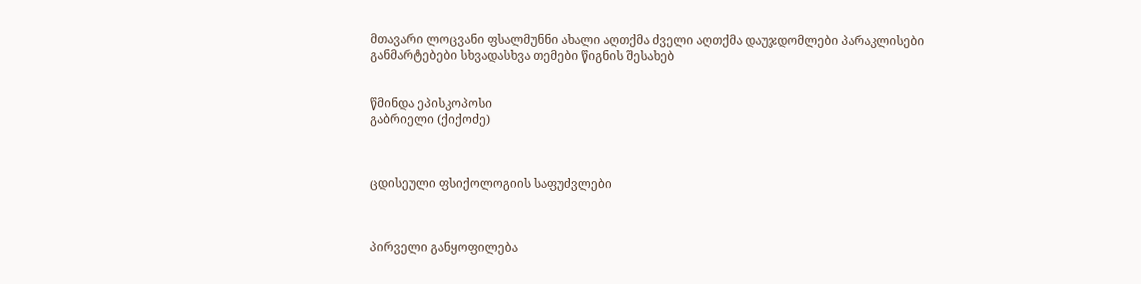მთავარი ლოცვანი ფსალმუნნი ახალი აღთქმა ძველი აღთქმა დაუჯდომლები პარაკლისები განმარტებები სხვადასხვა თემები წიგნის შესახებ


წმინდა ეპისკოპოსი
გაბრიელი (ქიქოძე)



ცდისეული ფსიქოლოგიის საფუძვლები



პირველი განყოფილება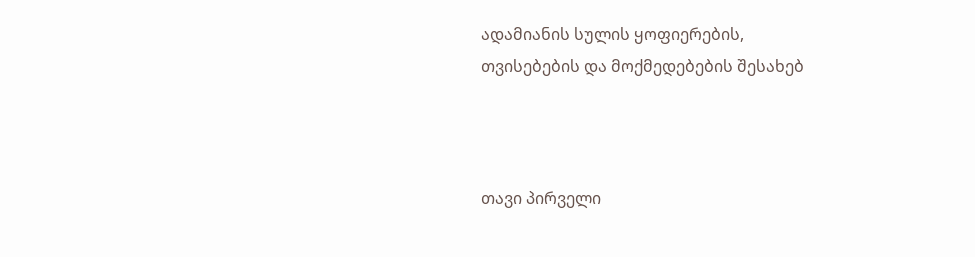ადამიანის სულის ყოფიერების,
თვისებების და მოქმედებების შესახებ



თავი პირველი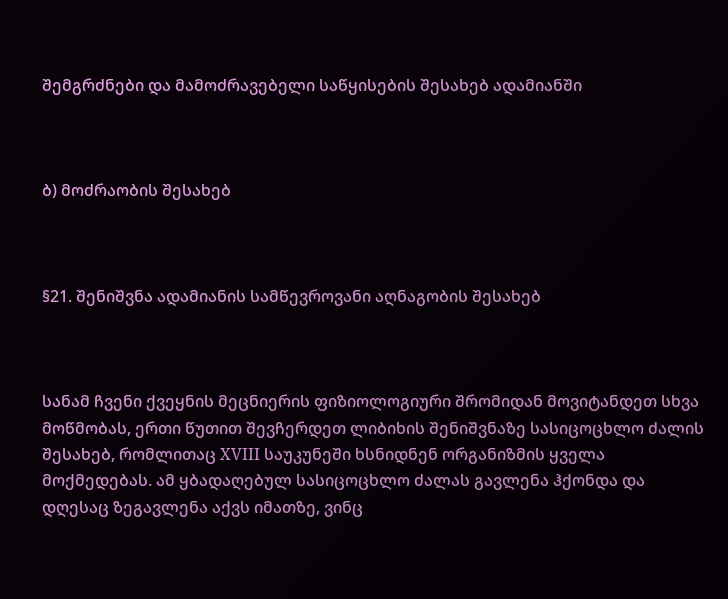შემგრძნები და მამოძრავებელი საწყისების შესახებ ადამიანში



ბ) მოძრაობის შესახებ



§21. შენიშვნა ადამიანის სამწევროვანი აღნაგობის შესახებ



სანამ ჩვენი ქვეყნის მეცნიერის ფიზიოლოგიური შრომიდან მოვიტანდეთ სხვა მოწმობას, ერთი წუთით შევჩერდეთ ლიბიხის შენიშვნაზე სასიცოცხლო ძალის შესახებ, რომლითაც XVIII საუკუნეში ხსნიდნენ ორგანიზმის ყველა მოქმედებას. ამ ყბადაღებულ სასიცოცხლო ძალას გავლენა ჰქონდა და დღესაც ზეგავლენა აქვს იმათზე, ვინც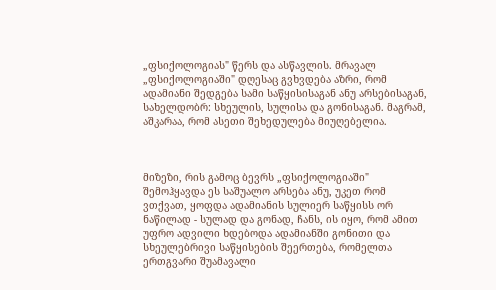„ფსიქოლოგიას" წერს და ასწავლის. მრავალ „ფსიქოლოგიაში" დღესაც გვხვდება აზრი, რომ ადამიანი შედგება სამი საწყისისაგან ანუ არსებისაგან, სახელდობრ: სხეულის, სულისა და გონისაგან. მაგრამ, აშკარაა, რომ ასეთი შეხედულება მიუღებელია.



მიზეზი, რის გამოც ბევრს „ფსიქოლოგიაში" შემოჰყავდა ეს საშუალო არსება ანუ, უკეთ რომ ვთქვათ, ყოფდა ადამიანის სულიერ საწყისს ორ ნაწილად - სულად და გონად, ჩანს, ის იყო, რომ ამით უფრო ადვილი ხდებოდა ადამიანში გონითი და სხეულებრივი საწყისების შეერთება, რომელთა ერთგვარი შუამავალი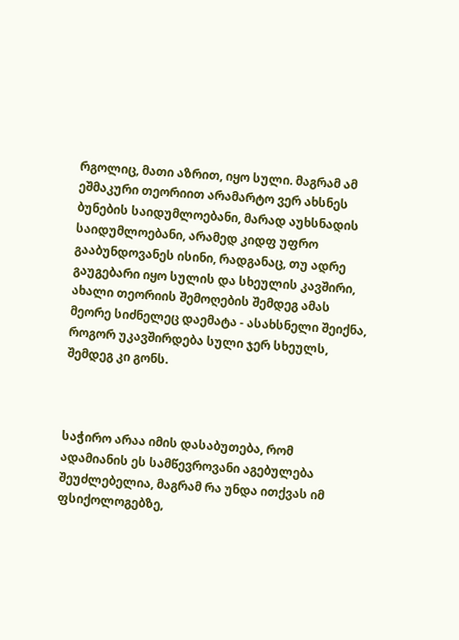რგოლიც, მათი აზრით, იყო სული. მაგრამ ამ ეშმაკური თეორიით არამარტო ვერ ახსნეს ბუნების საიდუმლოებანი, მარად აუხსნადის საიდუმლოებანი, არამედ კიდფ უფრო გააბუნდოვანეს ისინი, რადგანაც, თუ ადრე გაუგებარი იყო სულის და სხეულის კავშირი, ახალი თეორიის შემოღების შემდეგ ამას მეორე სიძნელეც დაემატა - ასახსნელი შეიქნა, როგორ უკავშირდება სული ჯერ სხეულს, შემდეგ კი გონს.



საჭირო არაა იმის დასაბუთება, რომ ადამიანის ეს სამწევროვანი აგებულება შეუძლებელია, მაგრამ რა უნდა ითქვას იმ ფსიქოლოგებზე,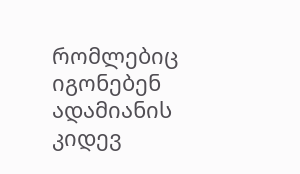რომლებიც იგონებენ ადამიანის კიდევ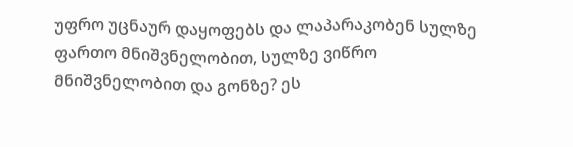უფრო უცნაურ დაყოფებს და ლაპარაკობენ სულზე ფართო მნიშვნელობით, სულზე ვიწრო მნიშვნელობით და გონზე? ეს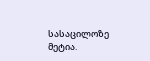სასაცილოზე მეტია.